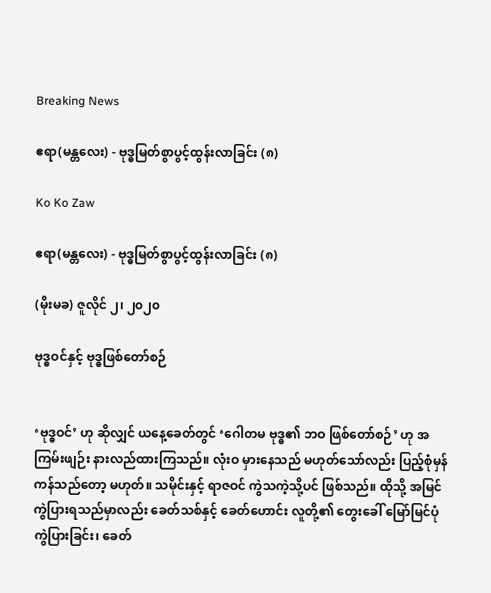Breaking News

ဧရာ(မန္တလေး) - ဗုဒ္ဓမြတ်စွာပွင့်ထွန်းလာခြင်း (၈)

Ko Ko Zaw

ဧရာ(မန္တလေး) - ဗုဒ္ဓမြတ်စွာပွင့်ထွန်းလာခြင်း (၈)

(မိုးမခ) ဇူလိုင် ၂၊ ၂၀၂၀

ဗုဒ္ဓဝင်နှင့် ဗုဒ္ဓဖြစ်တော်စဉ်


‘ဗုဒ္ဓဝင်’ ဟု ဆိုလျှင် ယနေ့ခေတ်တွင် ‘ဂေါတမ ဗုဒ္ဓ၏ ဘဝ ဖြစ်တော်စဉ်’ ဟု အကြမ်းဖျဉ်း နားလည်ထားကြသည်။ လုံးဝ မှားနေသည် မဟုတ်သော်လည်း ပြည့်စုံမှန်ကန်သည်တော့ မဟုတ်။ သမိုင်းနှင့် ရာဇဝင် ကွဲသကဲ့သို့ပင် ဖြစ်သည်။ ထိုသို့ အမြင်ကွဲပြားရသည်မှာလည်း ခေတ်သစ်နှင့် ခေတ်ဟောင်း လူတို့၏ တွေးခေါ် မြော်မြင်ပုံ ကွဲပြားခြင်း၊ ခေတ်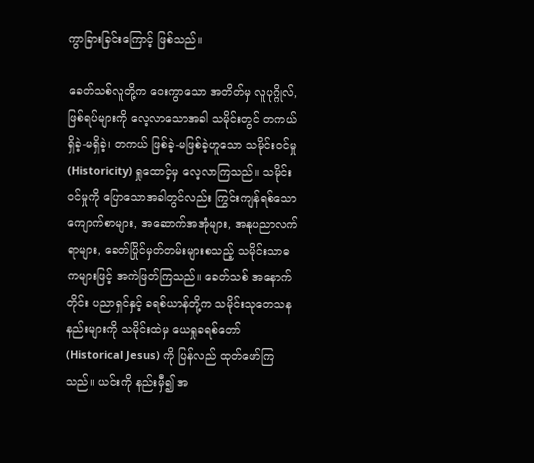ကွာခြားခြင်းကြောင့် ဖြစ်သည်။

ခေတ်သစ်လူတို့က ဝေးကွာသော အတိတ်မှ လူပုဂ္ဂိုလ်, ဖြစ်ရပ်များကို လေ့လာသောအခါ သမိုင်းတွင် တကယ် ရှိခဲ့-မရှိခဲ့၊ တကယ် ဖြစ်ခဲ့-မဖြစ်ခဲ့ဟူသော သမိုင်းဝင်မှု (Historicity) ရှုထောင့်မှ လေ့လာကြသည်။ သမိုင်းဝင်မှုကို ပြောသောအခါတွင်လည်း ကြွင်းကျန်ရစ်သော ကျောက်စာများ, အဆောက်အအုံများ, အနုပညာလက်ရာများ, ခေတ်ပြိုင်မှတ်တမ်းများစသည့် သမိုင်းသာဓကများဖြင့် အကဲဖြတ်ကြသည်။ ခေတ်သစ် အနောက်တိုင်း ပညာရှင်နှင့် ခရစ်ယာန်တို့က သမိုင်းသုတေသနနည်းများကို သမိုင်းထဲမှ ယေရှုခရစ်တော် (Historical Jesus) ကို ပြန်လည် ထုတ်ဖော်ကြသည်။ ယင်းကို နည်းမှီ၍ အ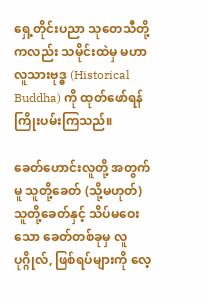ရှေ့တိုင်းပညာ သုတေသီတို့ကလည်း သမိုင်းထဲမှ မဟာလူသားဗုဒ္ဓ (Historical Buddha) ကို ထုတ်ဖော်ရန် ကြိုးပမ်းကြသည်။

ခေတ်ဟောင်းလူတို့ အတွက်မူ သူတို့ခေတ် (သို့မဟုတ်) သူတို့ခေတ်နှင့် သိပ်မဝေးသော ခေတ်တစ်ခုမှ လူပုဂ္ဂိုလ်, ဖြစ်ရပ်များကို လေ့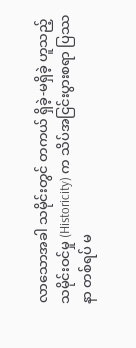လာသောအခါ သမိုင်းတွင် တကယ် ရှိခဲ့-မရှိခဲ့ ဟူသည့် သမိုင်းဝင်မှု (Historicity) က သိပ်အငြင်းပွားစရာ ပြဿနာ တစ်ရပ် မ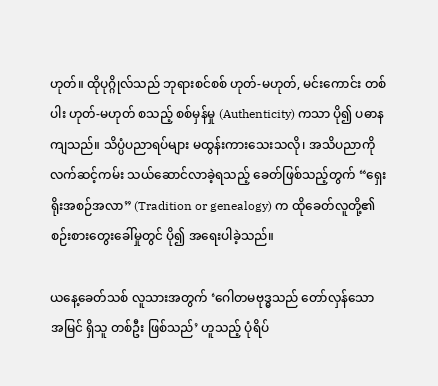ဟုတ်။ ထိုပုဂ္ဂိုလ်သည် ဘုရားစင်စစ် ဟုတ်-မဟုတ်, မင်းကောင်း တစ်ပါး ဟုတ်-မဟုတ် စသည့် စစ်မှန်မှု (Authenticity) ကသာ ပို၍ ပဓာနကျသည်။ သိပ္ပံပညာရပ်များ မထွန်းကားသေးသလို၊ အသိပညာကို လက်ဆင့်ကမ်း သယ်ဆောင်လာခဲ့ရသည့် ခေတ်ဖြစ်သည့်တွက် “ရှေးရိုးအစဉ်အလာ” (Tradition or genealogy) က ထိုခေတ်လူတို့၏ စဉ်းစားတွေးခေါ်မှုတွင် ပို၍ အရေးပါခဲ့သည်။

ယနေ့ခေတ်သစ် လူသားအတွက် ‘ဂေါတမဗုဒ္ဓသည် တော်လှန်သော အမြင် ရှိသူ တစ်ဦး ဖြစ်သည်’ ဟူသည့် ပုံရိပ်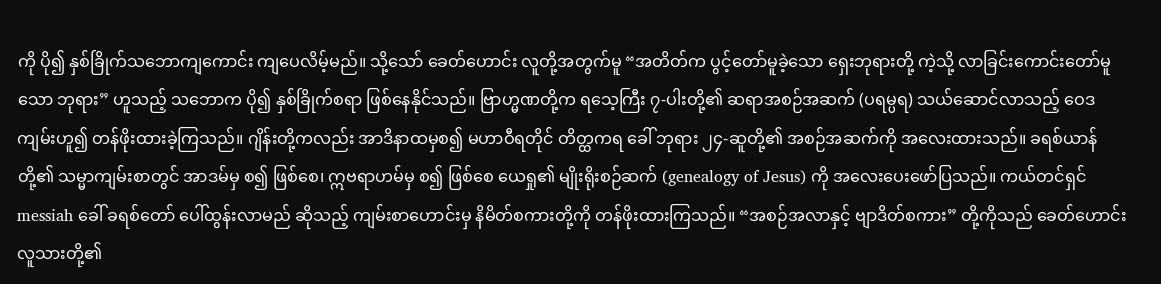ကို ပို၍ နှစ်ခြိုက်သဘောကျကောင်း ကျပေလိမ့်မည်။ သို့သော် ခေတ်ဟောင်း လူတို့အတွက်မူ “အတိတ်က ပွင့်တော်မူခဲ့သော ရှေးဘုရားတို့ ကဲ့သို့ လာခြင်းကောင်းတော်မူသော ဘုရား” ဟူသည့် သဘောက ပို၍ နှစ်ခြိုက်စရာ ဖြစ်နေနိုင်သည်။ ဗြာဟ္မဏတို့က ရသေ့ကြီး ၇-ပါးတို့၏ ဆရာအစဉ်အဆက် (ပရမ္ပရ) သယ်ဆောင်လာသည့် ဝေဒကျမ်းဟူ၍ တန်ဖိုးထားခဲ့ကြသည်။ ဂျိန်းတို့ကလည်း အာဒိနာထမှစ၍ မဟာဝီရတိုင် တိတ္ထကရ ခေါ် ဘုရား ၂၄-ဆူတို့၏ အစဉ်အဆက်ကို အလေးထားသည်။ ခရစ်ယာန်တို့၏ သမ္မာကျမ်းစာတွင် အာဒမ်မှ စ၍ ဖြစ်စေ၊ ဣဗရာဟမ်မှ စ၍ ဖြစ်စေ ယေရှု၏ မျိုးရိုးစဉ်ဆက် (genealogy of Jesus) ကို အလေးပေးဖော်ပြသည်။ ကယ်တင်ရှင် messiah ခေါ် ခရစ်တော် ပေါ်ထွန်းလာမည် ဆိုသည့် ကျမ်းစာဟောင်းမှ နိမိတ်စကားတို့ကို တန်ဖိုးထားကြသည်။ “အစဉ်အလာနှင့် ဗျာဒိတ်စကား” တို့ကိုသည် ခေတ်ဟောင်း လူသားတို့၏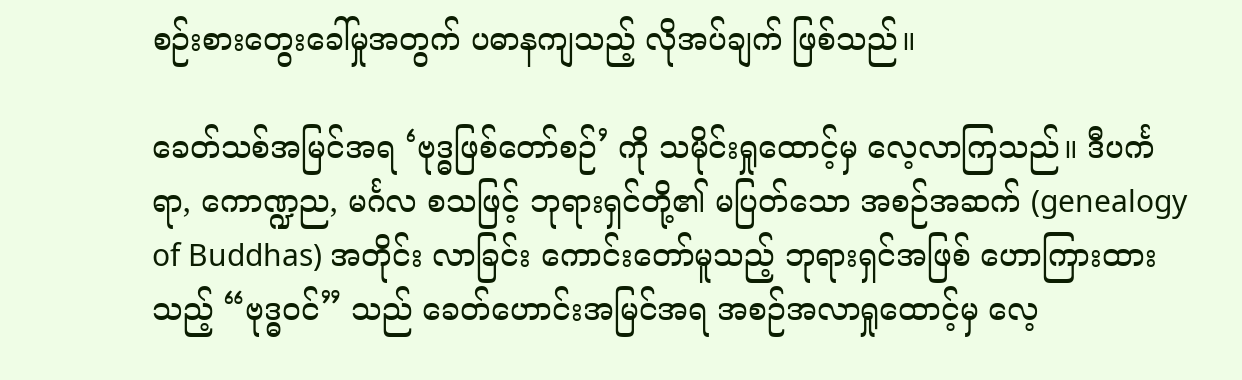စဉ်းစားတွေးခေါ်မှုအတွက် ပဓာနကျသည့် လိုအပ်ချက် ဖြစ်သည်။

ခေတ်သစ်အမြင်အရ ‘ဗုဒ္ဓဖြစ်တော်စဉ်’ ကို သမိုင်းရှုထောင့်မှ လေ့လာကြသည်။ ဒီပင်္ကရာ, ကောဏ္ဍည, မင်္ဂလ စသဖြင့် ဘုရားရှင်တို့၏ မပြတ်သော အစဉ်အဆက် (genealogy of Buddhas) အတိုင်း လာခြင်း ကောင်းတော်မူသည့် ဘုရားရှင်အဖြစ် ဟောကြားထားသည့် “ဗုဒ္ဓဝင်” သည် ခေတ်ဟောင်းအမြင်အရ အစဉ်အလာရှုထောင့်မှ လေ့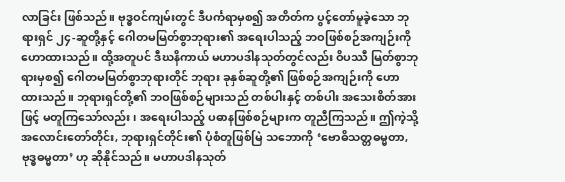လာခြင်း ဖြစ်သည်။ ဗုဒ္ဓဝင်ကျမ်းတွင် ဒီပင်္ကရာမှစ၍ အတိတ်က ပွင့်တော်မူခဲ့သော ဘုရားရှင် ၂၄-ဆူတို့နှင့် ဂေါတမမြတ်စွာဘုရား၏ အရေးပါသည့် ဘဝဖြစ်စဉ်အကျဉ်းကို ဟောထားသည်။ ထို့အတူပင် ဒီဃနိကာယ် မဟာပဒါနသုတ်တွင်လည်း ဝိပဿီ မြတ်စွာဘုရားမှစ၍ ဂေါတမမြတ်စွာဘုရားတိုင် ဘုရား ခုနှစ်ဆူတို့၏ ဖြစ်စဉ်အကျဉ်းကို ဟောထားသည်။ ဘုရားရှင်တို့၏ ဘဝဖြစ်စဉ်များသည် တစ်ပါးနှင့် တစ်ပါး အသေးစိတ်အားဖြင့် မတူကြသော်လည်း၊ အရေးပါသည့် ပဓာနဖြစ်စဉ်များက တူညီကြသည်။ ဤကဲ့သို့ အလောင်းတော်တိုင်း, ဘုရားရှင်တိုင်း၏ ပုံစံတူဖြစ်မြဲ သဘောကို ‘ဗောဓိသတ္တဓမ္မတာ, ဗုဒ္ဓဓမ္မတာ’ ဟု ဆိုနိုင်သည်။ မဟာပဒါနသုတ်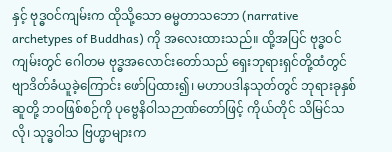နှင့် ဗုဒ္ဓဝင်ကျမ်းက ထိုသို့သော ဓမ္မတာသဘော (narrative archetypes of Buddhas) ကို အလေးထားသည်။ ထို့အပြင် ဗုဒ္ဓဝင်ကျမ်းတွင် ဂေါတမ ဗုဒ္ဓအလောင်းတော်သည် ရှေးဘုရားရှင်တို့ထံတွင် ဗျာဒိတ်ခံယူခဲ့ကြောင်း ဖော်ပြထား၍၊ မဟာပဒါနသုတ်တွင် ဘုရားခုနှစ်ဆူတို့ ဘဝဖြစ်စဉ်ကို ပုဗ္ဗေနိဝါသဉာဏ်တော်ဖြင့် ကိုယ်တိုင် သိမြင်သလို၊ သုဒ္ဓဝါသ ဗြဟ္မာများက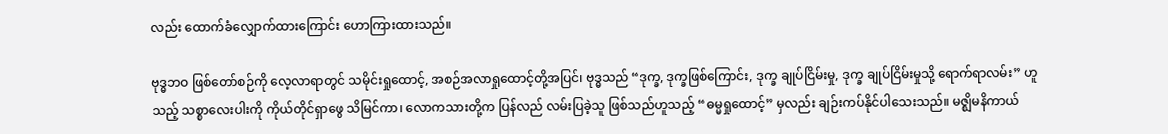လည်း ထောက်ခံလျှောက်ထားကြောင်း ဟောကြားထားသည်။

ဗုဒ္ဓဘဝ ဖြစ်တော်စဉ်ကို လေ့လာရာတွင် သမိုင်းရှုထောင့်, အစဉ်အလာရှုထောင့်တို့အပြင်၊ ဗုဒ္ဓသည် “ဒုက္ခ, ဒုက္ခဖြစ်ကြောင်း, ဒုက္ခ ချုပ်ငြိမ်းမှု, ဒုက္ခ ချုပ်ငြိမ်းမှုသို့ ရောက်ရာလမ်း” ဟူသည့် သစ္စာလေးပါးကို ကိုယ်တိုင်ရှာဖွေ သိမြင်ကာ၊ လောကသားတို့က ပြန်လည် လမ်းပြခဲ့သူ ဖြစ်သည်ဟူသည့် “ဓမ္မရှုထောင့်” မှလည်း ချဉ်းကပ်နိုင်ပါသေးသည်။ မဇ္ဈိမနိကာယ်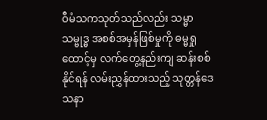ဝီမံသကသုတ်သည်လည်း သမ္မာသမ္ဗုဒ္ဓ အစစ်အမှန်ဖြစ်မှုကို ဓမ္မရှုထောင့်မှ လက်တွေ့နည်းကျ ဆန်းစစ်နိုင်ရန် လမ်းညွှန်ထားသည့် သုတ္တန်ဒေသနာ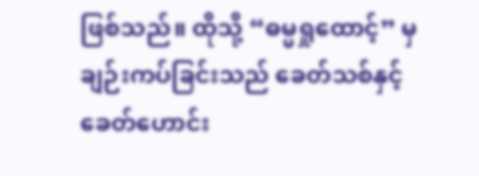ဖြစ်သည်။ ထိုသို့ “ဓမ္မရှုထောင့်” မှ ချဉ်းကပ်ခြင်းသည် ခေတ်သစ်နှင့် ခေတ်ဟောင်း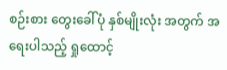စဉ်းစား တွေးခေါ်ပုံ နှစ်မျိုးလုံး အတွက် အရေးပါသည့် ရှုထောင့်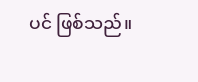ပင် ဖြစ်သည်။